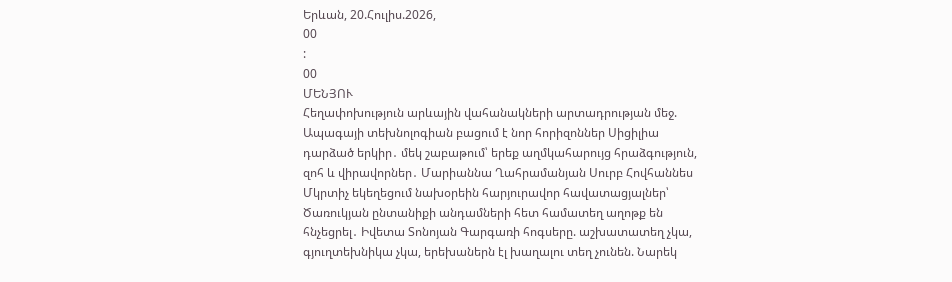Երևան, 20.Հուլիս.2026,
00
:
00
ՄԵՆՅՈՒ
Հեղափոխություն արևային վահանակների արտադրության մեջ. Ապագայի տեխնոլոգիան բացում է նոր հորիզոններ Սիցիլիա դարձած երկիր․ մեկ շաբաթում՝ երեք աղմկահարույց հրաձգություն, զոհ և վիրավորներ․ Մարիաննա Ղահրամանյան Սուրբ Հովհաննես Մկրտիչ եկեղեցում նախօրեին հարյուրավոր հավատացյալներ՝ Ծառուկյան ընտանիքի անդամների հետ համատեղ աղոթք են հնչեցրել․ Իվետա Տոնոյան Գարգառի հոգսերը. աշխատատեղ չկա, գյուղտեխնիկա չկա, երեխաներն էլ խաղալու տեղ չունեն. Նարեկ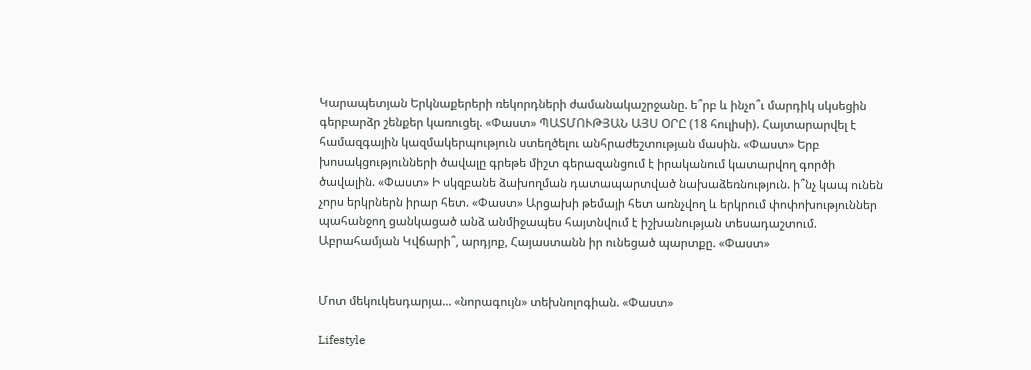Կարապետյան Երկնաքերերի ռեկորդների ժամանակաշրջանը. ե՞րբ և ինչո՞ւ մարդիկ սկսեցին գերբարձր շենքեր կառուցել. «Փաստ» ՊԱՏՄՈՒԹՅԱՆ ԱՅՍ ՕՐԸ (18 հուլիսի). Հայտարարվել է համազգային կազմակերպություն ստեղծելու անհրաժեշտության մասին. «Փաստ» Երբ խոսակցությունների ծավալը գրեթե միշտ գերազանցում է իրականում կատարվող գործի ծավալին. «Փաստ» Ի սկզբանե ձախողման դատապարտված նախաձեռնություն. ի՞նչ կապ ունեն չորս երկրներն իրար հետ. «Փաստ» Արցախի թեմայի հետ առնչվող և երկրում փոփոխություններ պահանջող ցանկացած անձ անմիջապես հայտնվում է իշխանության տեսադաշտում. Աբրահամյան Կվճարի՞, արդյոք, Հայաստանն իր ունեցած պարտքը. «Փաստ»


Մոտ մեկուկեսդարյա... «նորագույն» տեխնոլոգիան. «Փաստ»

Lifestyle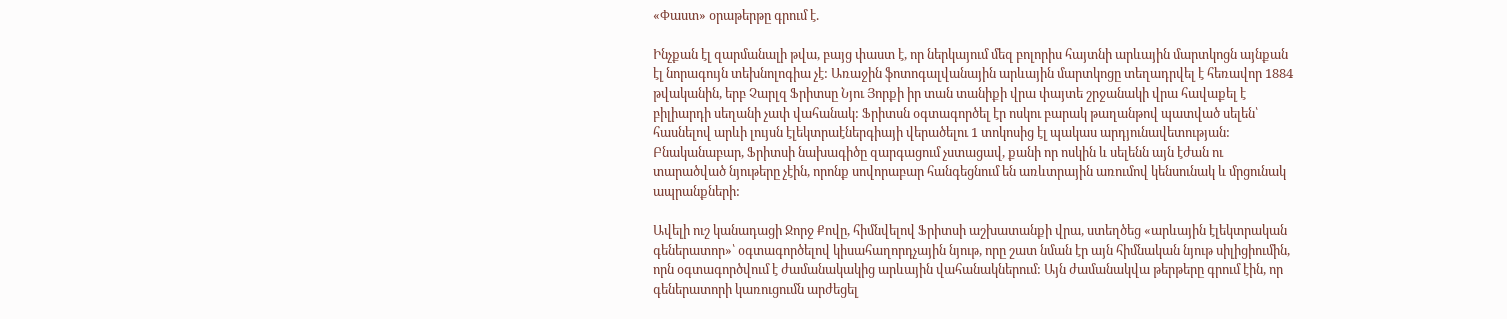«Փաստ» օրաթերթը գրում է.

Ինչքան էլ զարմանալի թվա, բայց փաստ է, որ ներկայում մեզ բոլորիս հայտնի արևային մարտկոցն այնքան էլ նորագույն տեխնոլոգիա չէ: Առաջին ֆոտոգալվանային արևային մարտկոցը տեղադրվել է հեռավոր 1884 թվականին, երբ Չարլզ Ֆրիտսը Նյու Յորքի իր տան տանիքի վրա փայտե շրջանակի վրա հավաքել է բիլիարդի սեղանի չափ վահանակ: Ֆրիտսն օգտագործել էր ոսկու բարակ թաղանթով պատված սելեն՝ հասնելով արևի լույսն էլեկտրաէներգիայի վերածելու 1 տոկոսից էլ պակաս արդյունավետության: Բնականաբար, Ֆրիտսի նախագիծը զարգացում չստացավ, քանի որ ոսկին և սելենն այն էժան ու տարածված նյութերը չէին, որոնք սովորաբար հանգեցնում են առևտրային առումով կենսունակ և մրցունակ ապրանքների:

Ավելի ուշ կանադացի Ջորջ Քովը, հիմնվելով Ֆրիտսի աշխատանքի վրա, ստեղծեց «արևային էլեկտրական գեներատոր»՝ օգտագործելով կիսահաղորդչային նյութ, որը շատ նման էր այն հիմնական նյութ սիլիցիումին, որն օգտագործվում է ժամանակակից արևային վահանակներում: Այն ժամանակվա թերթերը գրում էին, որ գեներատորի կառուցումն արժեցել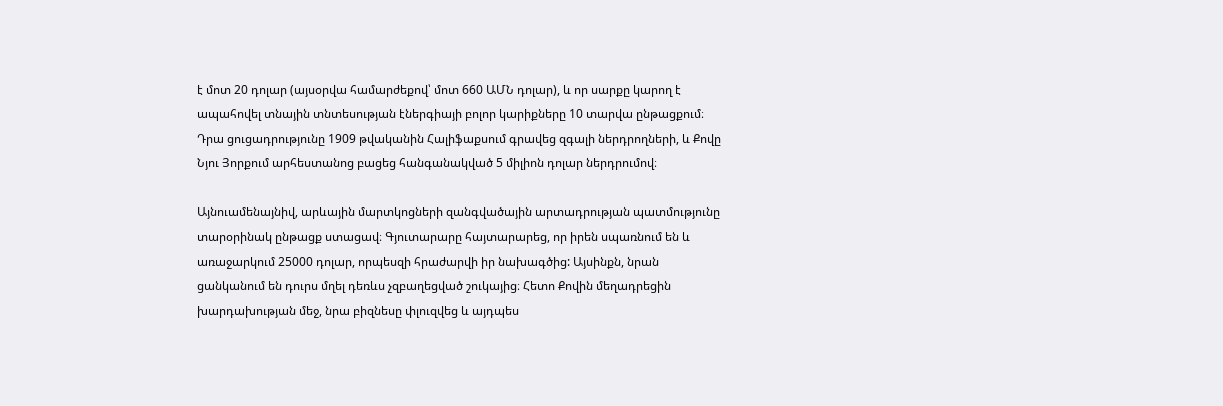է մոտ 20 դոլար (այսօրվա համարժեքով՝ մոտ 660 ԱՄՆ դոլար), և որ սարքը կարող է ապահովել տնային տնտեսության էներգիայի բոլոր կարիքները 10 տարվա ընթացքում։ Դրա ցուցադրությունը 1909 թվականին Հալիֆաքսում գրավեց զգալի ներդրողների, և Քովը Նյու Յորքում արհեստանոց բացեց հանգանակված 5 միլիոն դոլար ներդրումով։

Այնուամենայնիվ, արևային մարտկոցների զանգվածային արտադրության պատմությունը տարօրինակ ընթացք ստացավ։ Գյուտարարը հայտարարեց, որ իրեն սպառնում են և առաջարկում 25000 դոլար, որպեսզի հրաժարվի իր նախագծից: Այսինքն, նրան ցանկանում են դուրս մղել դեռևս չզբաղեցված շուկայից։ Հետո Քովին մեղադրեցին խարդախության մեջ, նրա բիզնեսը փլուզվեց և այդպես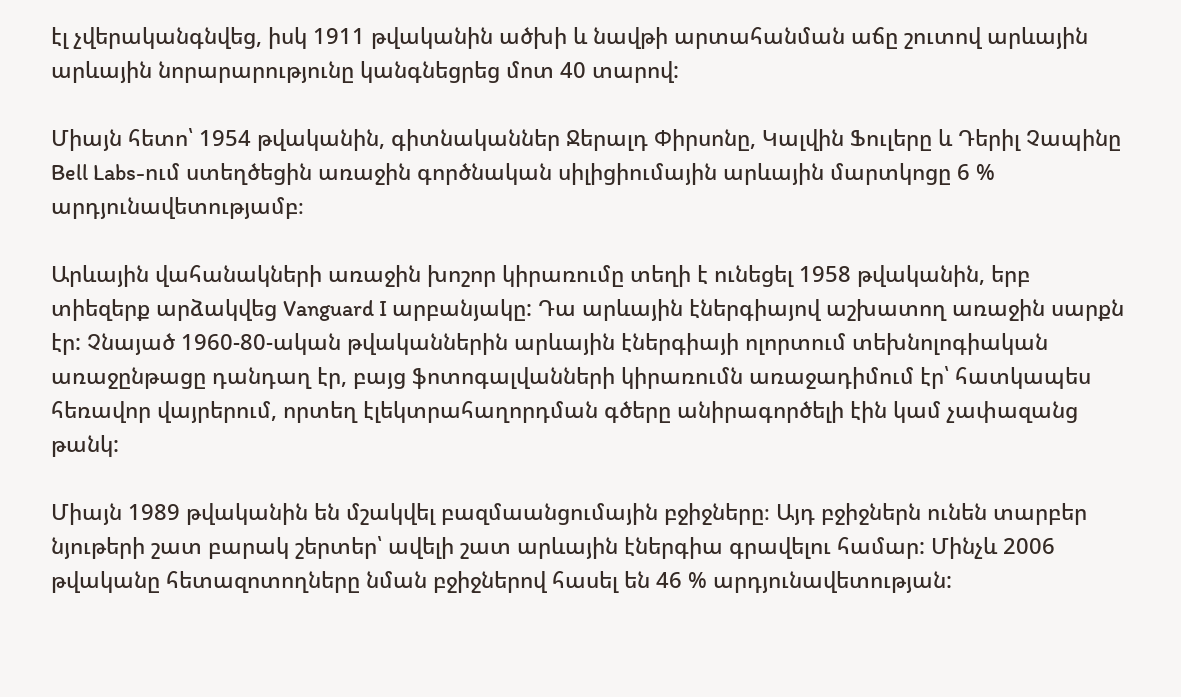էլ չվերականգնվեց, իսկ 1911 թվականին ածխի և նավթի արտահանման աճը շուտով արևային արևային նորարարությունը կանգնեցրեց մոտ 40 տարով:

Միայն հետո՝ 1954 թվականին, գիտնականներ Ջերալդ Փիրսոնը, Կալվին Ֆուլերը և Դերիլ Չապինը Bell Labs-ում ստեղծեցին առաջին գործնական սիլիցիումային արևային մարտկոցը 6 % արդյունավետությամբ։

Արևային վահանակների առաջին խոշոր կիրառումը տեղի է ունեցել 1958 թվականին, երբ տիեզերք արձակվեց Vanguard I արբանյակը: Դա արևային էներգիայով աշխատող առաջին սարքն էր: Չնայած 1960-80-ական թվականներին արևային էներգիայի ոլորտում տեխնոլոգիական առաջընթացը դանդաղ էր, բայց ֆոտոգալվանների կիրառումն առաջադիմում էր՝ հատկապես հեռավոր վայրերում, որտեղ էլեկտրահաղորդման գծերը անիրագործելի էին կամ չափազանց թանկ:

Միայն 1989 թվականին են մշակվել բազմաանցումային բջիջները։ Այդ բջիջներն ունեն տարբեր նյութերի շատ բարակ շերտեր՝ ավելի շատ արևային էներգիա գրավելու համար: Մինչև 2006 թվականը հետազոտողները նման բջիջներով հասել են 46 % արդյունավետության: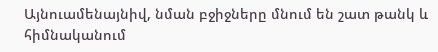Այնուամենայնիվ, նման բջիջները մնում են շատ թանկ և հիմնականում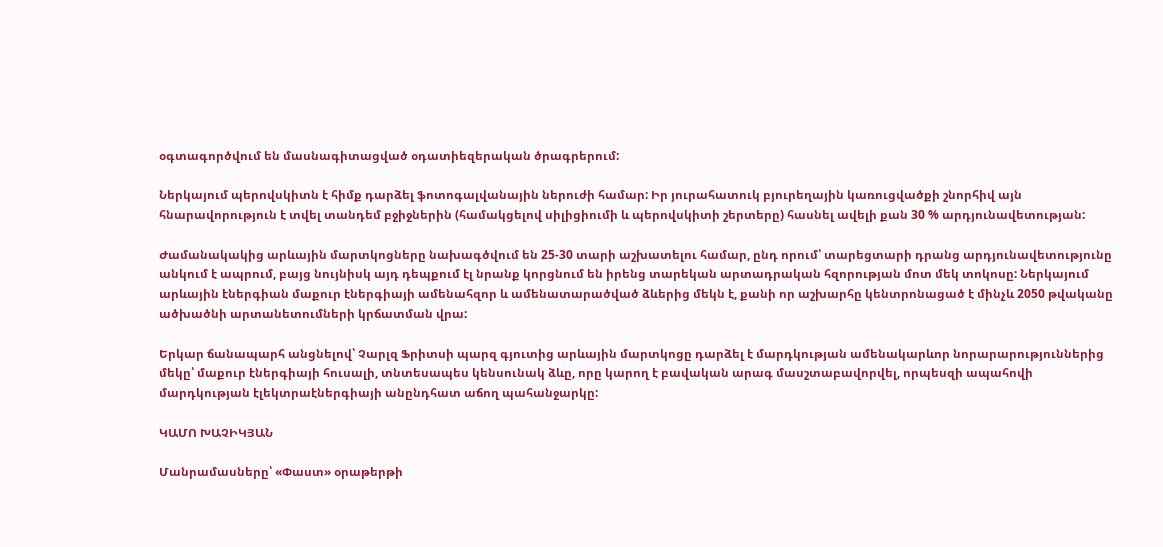օգտագործվում են մասնագիտացված օդատիեզերական ծրագրերում:

Ներկայում պերովսկիտն է հիմք դարձել ֆոտոգալվանային ներուժի համար: Իր յուրահատուկ բյուրեղային կառուցվածքի շնորհիվ այն հնարավորություն է տվել տանդեմ բջիջներին (համակցելով սիլիցիումի և պերովսկիտի շերտերը) հասնել ավելի քան 30 % արդյունավետության:

Ժամանակակից արևային մարտկոցները նախագծվում են 25-30 տարի աշխատելու համար, ընդ որում՝ տարեցտարի դրանց արդյունավետությունը անկում է ապրում, բայց նույնիսկ այդ դեպքում էլ նրանք կորցնում են իրենց տարեկան արտադրական հզորության մոտ մեկ տոկոսը: Ներկայում արևային էներգիան մաքուր էներգիայի ամենահզոր և ամենատարածված ձևերից մեկն է, քանի որ աշխարհը կենտրոնացած է մինչև 2050 թվականը ածխածնի արտանետումների կրճատման վրա:

Երկար ճանապարհ անցնելով՝ Չարլզ Ֆրիտսի պարզ գյուտից արևային մարտկոցը դարձել է մարդկության ամենակարևոր նորարարություններից մեկը՝ մաքուր էներգիայի հուսալի, տնտեսապես կենսունակ ձևը, որը կարող է բավական արագ մասշտաբավորվել, որպեսզի ապահովի մարդկության էլեկտրաէներգիայի անընդհատ աճող պահանջարկը:

ԿԱՄՈ ԽԱՉԻԿՅԱՆ

Մանրամասները՝ «Փաստ» օրաթերթի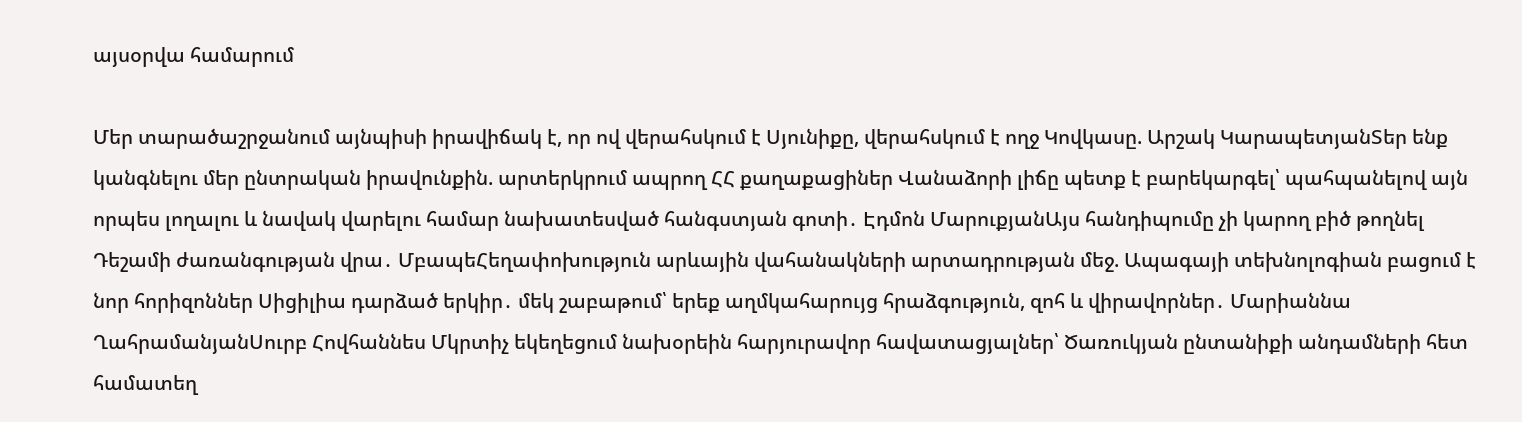այսօրվա համարում

Մեր տարածաշրջանում այնպիսի իրավիճակ է, որ ով վերահսկում է Սյունիքը, վերահսկում է ողջ Կովկասը. Արշակ ԿարապետյանՏեր ենք կանգնելու մեր ընտրական իրավունքին. արտերկրում ապրող ՀՀ քաղաքացիներ Վանաձորի լիճը պետք է բարեկարգել՝ պահպանելով այն որպես լողալու և նավակ վարելու համար նախատեսված հանգստյան գոտի․ Էդմոն ՄարուքյանԱյս հանդիպումը չի կարող բիծ թողնել Դեշամի ժառանգության վրա․ ՄբապեՀեղափոխություն արևային վահանակների արտադրության մեջ. Ապագայի տեխնոլոգիան բացում է նոր հորիզոններ Սիցիլիա դարձած երկիր․ մեկ շաբաթում՝ երեք աղմկահարույց հրաձգություն, զոհ և վիրավորներ․ Մարիաննա ՂահրամանյանՍուրբ Հովհաննես Մկրտիչ եկեղեցում նախօրեին հարյուրավոր հավատացյալներ՝ Ծառուկյան ընտանիքի անդամների հետ համատեղ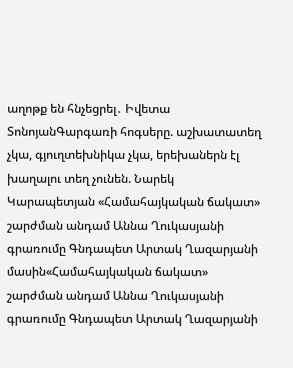աղոթք են հնչեցրել․ Իվետա ՏոնոյանԳարգառի հոգսերը. աշխատատեղ չկա, գյուղտեխնիկա չկա, երեխաներն էլ խաղալու տեղ չունեն. Նարեկ Կարապետյան «Համահայկական ճակատ» շարժման անդամ Աննա Ղուկասյանի գրառումը Գնդապետ Արտակ Ղազարյանի մասին«Համահայկական ճակատ» շարժման անդամ Աննա Ղուկասյանի գրառումը Գնդապետ Արտակ Ղազարյանի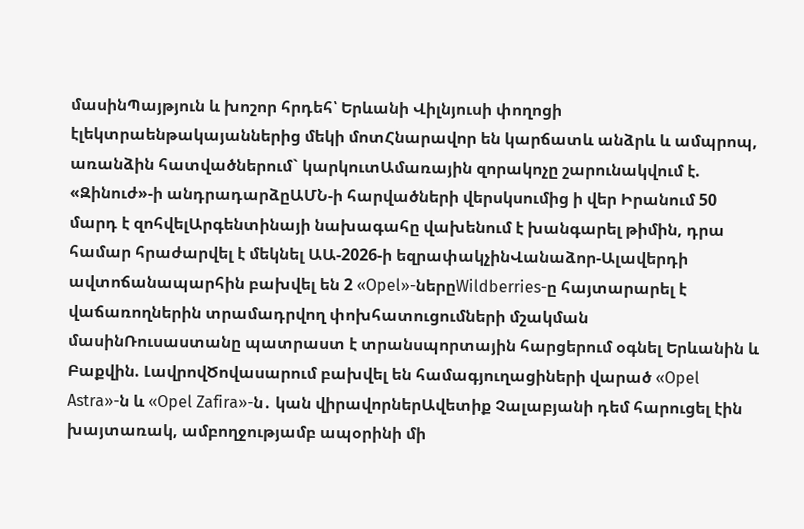մասինՊայթյուն և խոշոր հրդեհ՝ Երևանի Վիլնյուսի փողոցի էլեկտրաենթակայաններից մեկի մոտՀնարավոր են կարճատև անձրև և ամպրոպ, առանձին հատվածներում` կարկուտԱմառային զորակոչը շարունակվում է. «Զինուժ»-ի անդրադարձըԱՄՆ-ի հարվածների վերսկսումից ի վեր Իրանում 50 մարդ է զոհվելԱրգենտինայի նախագահը վախենում է խանգարել թիմին, դրա համար հրաժարվել է մեկնել ԱԱ-2026-ի եզրափակչինՎանաձոր-Ալավերդի ավտոճանապարհին բախվել են 2 «Opel»-ներըWildberries-ը հայտարարել է վաճառողներին տրամադրվող փոխհատուցումների մշակման մասինՌուսաստանը պատրաստ է տրանսպորտային հարցերում օգնել Երևանին և Բաքվին. ԼավրովԾովասարում բախվել են համագյուղացիների վարած «Opel Astra»-ն և «Opel Zafira»-ն․ կան վիրավորներԱվետիք Չալաբյանի դեմ հարուցել էին խայտառակ, ամբողջությամբ ապօրինի մի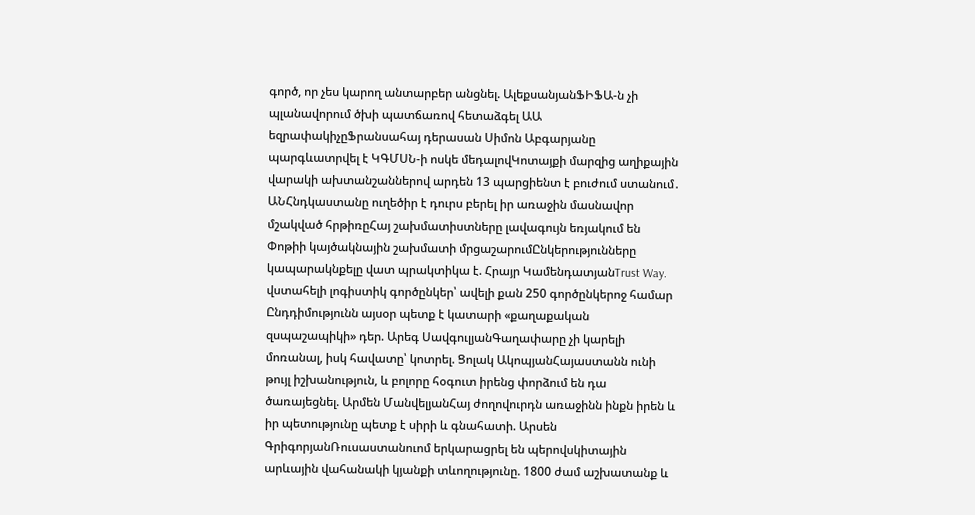գործ, որ չես կարող անտարբեր անցնել. ԱլեքսանյանՖԻՖԱ-ն չի պլանավորում ծխի պատճառով հետաձգել ԱԱ եզրափակիչըՖրանսահայ դերասան Սիմոն Աբգարյանը պարգևատրվել է ԿԳՄՍՆ-ի ոսկե մեդալովԿոտայքի մարզից աղիքային վարակի ախտանշաններով արդեն 13 պարցիենտ է բուժում ստանում․ ԱՆՀնդկաստանը ուղեծիր է դուրս բերել իր առաջին մասնավոր մշակված հրթիռըՀայ շախմատիստները լավագույն եռյակում են Փոթիի կայծակնային շախմատի մրցաշարումԸնկերությունները կապարակնքելը վատ պրակտիկա է. Հրայր ԿամենդատյանTrust Way. վստահելի լոգիստիկ գործընկեր՝ ավելի քան 250 գործընկերոջ համար Ընդդիմությունն այսօր պետք է կատարի «քաղաքական զսպաշապիկի» դեր. Արեգ ՍավգուլյանԳաղափարը չի կարելի մոռանալ, իսկ հավատը՝ կոտրել. Ցոլակ ԱկոպյանՀայաստանն ունի թույլ իշխանություն, և բոլորը հօգուտ իրենց փորձում են դա ծառայեցնել. Արմեն ՄանվելյանՀայ ժողովուրդն առաջինն ինքն իրեն և իր պետությունը պետք է սիրի և գնահատի. Արսեն ԳրիգորյանՌուսաստանուոմ երկարացրել են պերովսկիտային արևային վահանակի կյանքի տևողությունը. 1800 ժամ աշխատանք և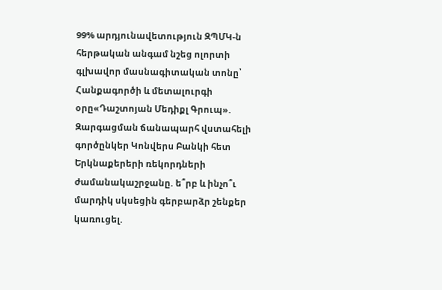99% արդյունավետություն ԶՊՄԿ-ն հերթական անգամ նշեց ոլորտի գլխավոր մասնագիտական տոնը՝ Հանքագործի և մետալուրգի օրը«Դաշտոյան Մեդիքլ Գրուպ». Զարգացման ճանապարհ վստահելի գործընկեր Կոնվերս Բանկի հետ Երկնաքերերի ռեկորդների ժամանակաշրջանը. ե՞րբ և ինչո՞ւ մարդիկ սկսեցին գերբարձր շենքեր կառուցել.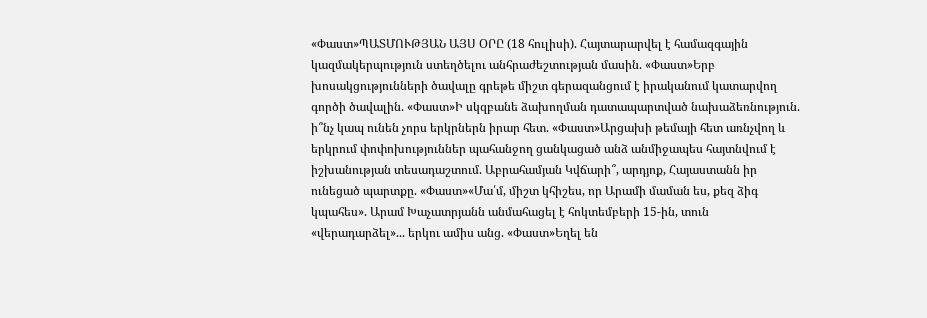«Փաստ»ՊԱՏՄՈՒԹՅԱՆ ԱՅՍ ՕՐԸ (18 հուլիսի). Հայտարարվել է համազգային կազմակերպություն ստեղծելու անհրաժեշտության մասին. «Փաստ»Երբ խոսակցությունների ծավալը գրեթե միշտ գերազանցում է իրականում կատարվող գործի ծավալին. «Փաստ»Ի սկզբանե ձախողման դատապարտված նախաձեռնություն. ի՞նչ կապ ունեն չորս երկրներն իրար հետ. «Փաստ»Արցախի թեմայի հետ առնչվող և երկրում փոփոխություններ պահանջող ցանկացած անձ անմիջապես հայտնվում է իշխանության տեսադաշտում. Աբրահամյան Կվճարի՞, արդյոք, Հայաստանն իր ունեցած պարտքը. «Փաստ»«Մա՛մ, միշտ կհիշես, որ Արամի մաման ես, քեզ ձիգ կպահես». Արամ Խաչատրյանն անմահացել է հոկտեմբերի 15-ին, տուն «վերադարձել»... երկու ամիս անց. «Փաստ»Եղել են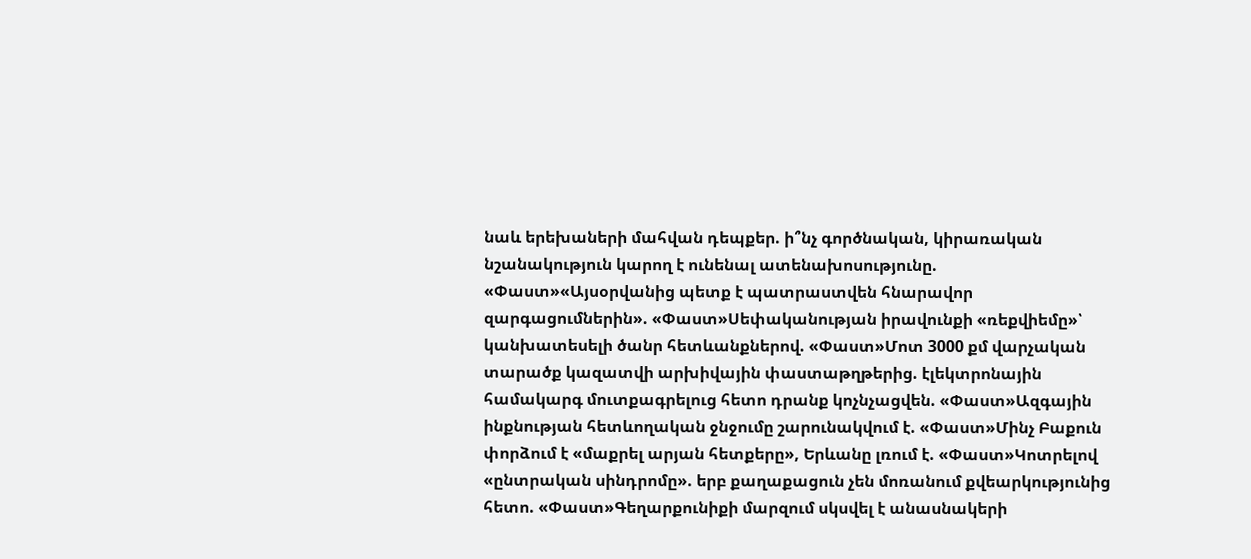նաև երեխաների մահվան դեպքեր. ի՞նչ գործնական, կիրառական նշանակություն կարող է ունենալ ատենախոսությունը. «Փաստ»«Այսօրվանից պետք է պատրաստվեն հնարավոր զարգացումներին». «Փաստ»Սեփականության իրավունքի «ռեքվիեմը»՝ կանխատեսելի ծանր հետևանքներով. «Փաստ»Մոտ 3000 քմ վարչական տարածք կազատվի արխիվային փաստաթղթերից. էլեկտրոնային համակարգ մուտքագրելուց հետո դրանք կոչնչացվեն. «Փաստ»Ազգային ինքնության հետևողական ջնջումը շարունակվում է. «Փաստ»Մինչ Բաքուն փորձում է «մաքրել արյան հետքերը», Երևանը լռում է. «Փաստ»Կոտրելով «ընտրական սինդրոմը». երբ քաղաքացուն չեն մոռանում քվեարկությունից հետո. «Փաստ»Գեղարքունիքի մարզում սկսվել է անասնակերի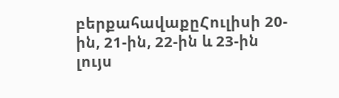բերքահավաքըՀուլիսի 20-ին, 21-ին, 22-ին և 23-ին լույս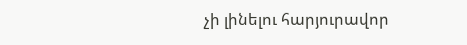չի լինելու հարյուրավոր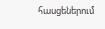հասցեներում